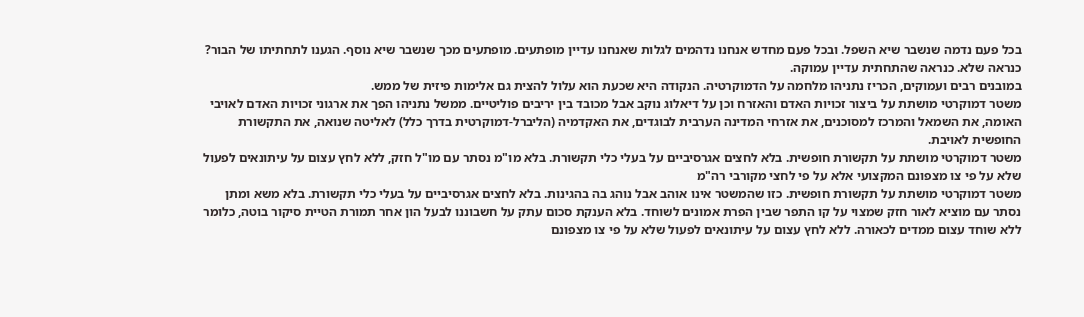בכל פעם נדמה שנשבר שיא השפל. ובכל פעם מחדש אנחנו נדהמים לגלות שאנחנו עדיין מופתעים. מופתעים מכך שנשבר שיא נוסף. הגענו לתחתיתו של הבור? כנראה שלא. כנראה שהתחתית עדיין עמוקה.
במובנים רבים ועמוקים, הכריז נתניהו מלחמה על הדמוקרטיה. הנקודה היא שכעת הוא עלול להצית גם אלימות פיזית של ממש.
משטר דמוקרטי מושתת על ביצור זכויות האדם והאזרח וכן על דיאלוג נוקב אבל מכובד בין יריבים פוליטיים. ממשל נתניהו הפך את ארגוני זכויות האדם לאויבי האומה, את השמאל והמרכז למסוכנים, את אזרחי המדינה הערבית לבוגדים, את האקדמיה (הליברל-דמוקרטית בדרך כלל) לאליטה שנואה, את התקשורת החופשית לאויבת.
משטר דמוקרטי מושתת על תקשורת חופשית. בלא לחצים אגרסיביים על בעלי כלי תקשורת. בלא מו"מ נסתר עם מו"ל חזק, ללא לחץ עצום על עיתונאים לפעול שלא על פי צו מצפונם המקצועי אלא על פי לחצי מקורבי רה"מ
משטר דמוקרטי מושתת על תקשורת חופשית. כזו שהמשטר אינו אוהב אבל נוהג בה בהגינות. בלא לחצים אגרסיביים על בעלי כלי תקשורת. בלא משא ומתן נסתר עם מוציא לאור חזק שמצוי על קו התפר שבין הפרת אמונים לשוחד. בלא הענקת סכום עתק על חשבוננו לבעל הון אחר תמורת הטיית סיקור בוטה, כלומר ללא שוחד עצום ממדים לכאורה. ללא לחץ עצום על עיתונאים לפעול שלא על פי צו מצפונם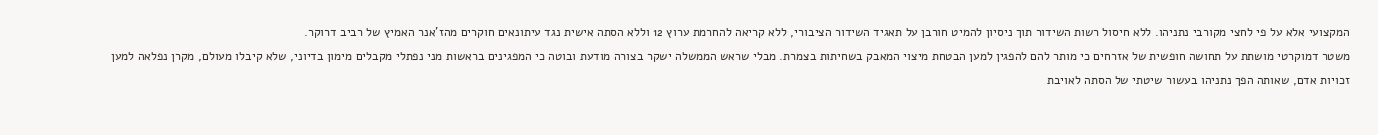המקצועי אלא על פי לחצי מקורבי נתניהו. ללא חיסול רשות השידור תוך ניסיון להמיט חורבן על תאגיד השידור הציבורי, ללא קריאה להחרמת ערוץ 12 וללא הסתה אישית נגד עיתונאים חוקרים מהז'אנר האמיץ של רביב דרוקר.
משטר דמוקרטי מושתת על תחושה חופשית של אזרחים כי מותר להם להפגין למען הבטחת מיצוי המאבק בשחיתות בצמרת. מבלי שראש הממשלה ישקר בצורה מודעת ובוטה כי המפגינים בראשות מני נפתלי מקבלים מימון בדיוני, שלא קיבלו מעולם, מקרן נפלאה למען זכויות אדם, שאותה הפך נתניהו בעשור שיטתי של הסתה לאויבת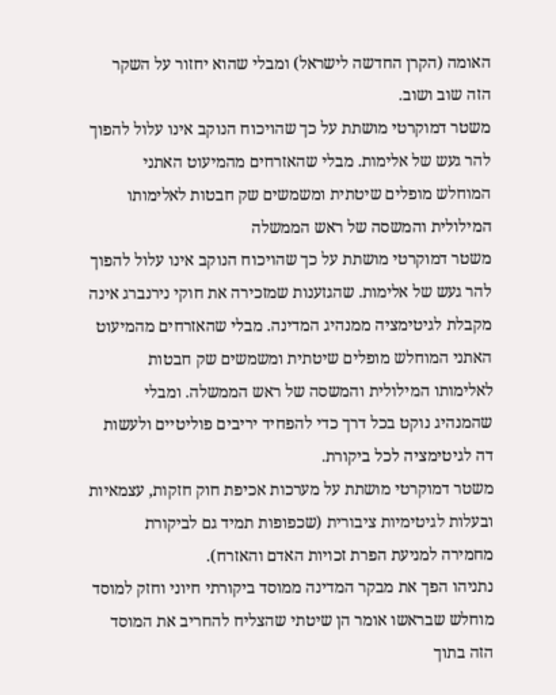האומה (הקרן החדשה לישראל) ומבלי שהוא יחזור על השקר הזה שוב ושוב.
משטר דמוקרטי מושתת על כך שהויכוח הנוקב אינו עלול להפוך להר געש של אלימות. מבלי שהאזרחים מהמיעוט האתני המוחלש מופלים שיטתית ומשמשים שק חבטות לאלימותו המילולית והמשסה של ראש הממשלה
משטר דמוקרטי מושתת על כך שהויכוח הנוקב אינו עלול להפוך להר געש של אלימות. שהגזענות שמזכירה את חוקי נירנברג אינה מקבלת לגיטימציה ממנהיג המדינה. מבלי שהאזרחים מהמיעוט האתני המוחלש מופלים שיטתית ומשמשים שק חבטות לאלימותו המילולית והמשסה של ראש הממשלה. ומבלי שהמנהיג נוקט בכל דרך כדי להפחיד יריבים פוליטיים ולעשות דה לגיטימציה לכל ביקורת.
משטר דמוקרטי מושתת על מערכות אכיפת חוק חזקות, עצמאיות ובעלות לגיטימיות ציבורית (שכפופות תמיד גם לביקורת מחמירה למניעת הפרת זכויות האדם והאזרח).
נתניהו הפך את מבקר המדינה ממוסד ביקורתי חיוני וחזק למוסד מוחלש שבראשו אומר הן שיטתי שהצליח להחריב את המוסד הזה בתוך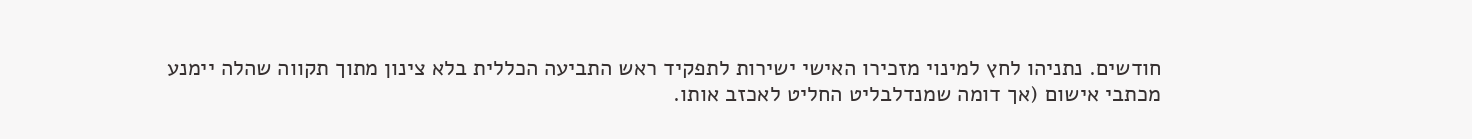חודשים. נתניהו לחץ למינוי מזכירו האישי ישירות לתפקיד ראש התביעה הכללית בלא צינון מתוך תקווה שהלה יימנע מכתבי אישום (אך דומה שמנדלבליט החליט לאכזב אותו.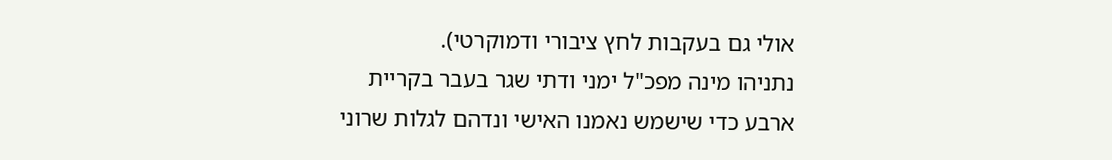אולי גם בעקבות לחץ ציבורי ודמוקרטי).
נתניהו מינה מפכ"ל ימני ודתי שגר בעבר בקריית ארבע כדי שישמש נאמנו האישי ונדהם לגלות שרוני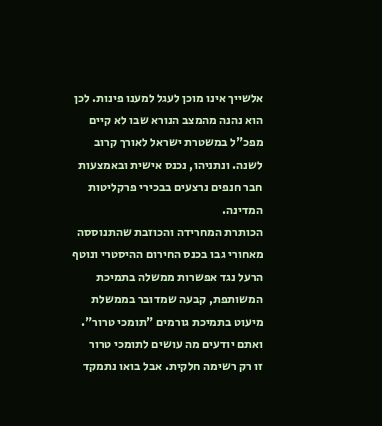אלשייך אינו מוכן לעגל למענו פינות. לכן הוא נהנה מהמצב הנורא שבו לא קיים מפכ"ל במשטרת ישראל לאורך קרוב לשנה. ונתניהו, נכנס אישית ובאמצעות חבר חנפים נרצעים בבכירי פרקליטות המדינה.
הכותרת המחרידה והכוזבת שהתנוססה מאחורי גבו בכנס החירום ההיסטרי ונוטף הרעל נגד אפשרות ממשלה בתמיכת המשותפת, קבעה שמדובר בממשלת מיעוט בתמיכת גורמים "תומכי טרור". ואתם יודעים מה עושים לתומכי טרור
זו רק רשימה חלקית. אבל בואו נתמקד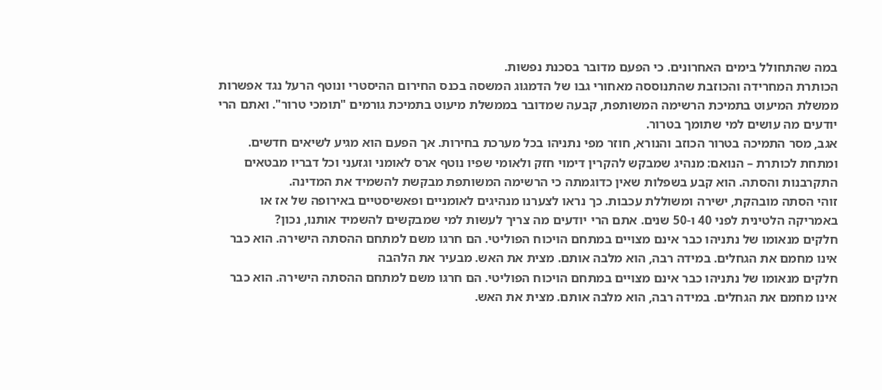במה שהתחולל בימים האחרונים. כי הפעם מדובר בסכנת נפשות.
הכותרת המחרידה והכוזבת שהתנוססה מאחורי גבו של הדמגוג המשסה בכנס החירום ההיסטרי ונוטף הרעל נגד אפשרות ממשלת המיעוט בתמיכת הרשימה המשותפת, קבעה שמדובר בממשלת מיעוט בתמיכת גורמים "תומכי טרור". ואתם הרי יודעים מה עושים למי שתומך בטרור.
אגב, מסר התמיכה בטרור הכוזב והנורא, חוזר מפי נתניהו בכל מערכת בחירות. אך הפעם הוא מגיע לשיאים חדשים.
ומתחת לכותרת – הנואם: מנהיג שמבקש להקרין דימוי חזק ולאומי שפיו נוטף ארס לאומני וגזעני וכל דבריו מבטאים התקרבנות והסתה. הוא קבע בשפלות שאין כדוגמתה כי הרשימה המשותפת מבקשת להשמיד את המדינה.
זוהי הסתה מובהקת, ישירה ומשוללת עכבות. כך נראו לצערנו מנהיגים לאומניים ופאשיסטיים באירופה של אז או באמריקה הלטינית לפני 40 ו-50 שנים. אתם הרי יודעים מה צריך לעשות למי שמבקשים להשמיד אותנו, נכון?
חלקים מנאומו של נתניהו כבר אינם מצויים במתחם הויכוח הפוליטי. הם חרגו משם למתחם ההסתה הישירה. הוא כבר אינו מחמם את הגחלים. במידה רבה, הוא מלבה אותם. מצית את האש. מבעיר את הלהבה
חלקים מנאומו של נתניהו כבר אינם מצויים במתחם הויכוח הפוליטי. הם חרגו משם למתחם ההסתה הישירה. הוא כבר אינו מחמם את הגחלים. במידה רבה, הוא מלבה אותם. מצית את האש.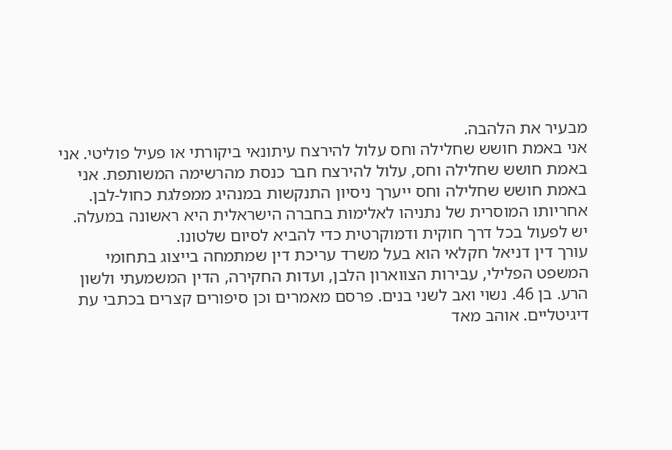מבעיר את הלהבה.
אני באמת חושש שחלילה וחס עלול להירצח עיתונאי ביקורתי או פעיל פוליטי. אני באמת חושש שחלילה וחס, עלול להירצח חבר כנסת מהרשימה המשותפת. אני באמת חושש שחלילה וחס ייערך ניסיון התנקשות במנהיג ממפלגת כחול-לבן.
אחריותו המוסרית של נתניהו לאלימות בחברה הישראלית היא ראשונה במעלה. יש לפעול בכל דרך חוקית ודמוקרטית כדי להביא לסיום שלטונו.
עורך דין דניאל חקלאי הוא בעל משרד עריכת דין שמתמחה בייצוג בתחומי המשפט הפלילי, עבירות הצווארון הלבן, ועדות החקירה, הדין המשמעתי ולשון הרע. בן 46. נשוי ואב לשני בנים. פרסם מאמרים וכן סיפורים קצרים בכתבי עת דיגיטליים. אוהב מאד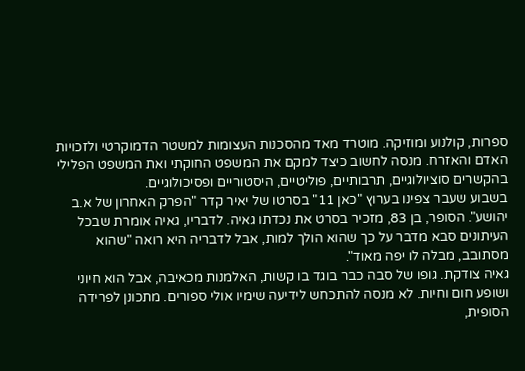ספרות, קולנוע ומוזיקה. מוטרד מאד מהסכנות העצומות למשטר הדמוקרטי ולזכויות האדם והאזרח. מנסה לחשוב כיצד למקם את המשפט החוקתי ואת המשפט הפלילי בהקשרים סוציולוגיים, תרבותיים, פוליטיים, היסטוריים ופסיכולוגיים.
בשבוע שעבר צפינו בערוץ "כאן 11" בסרטו של יאיר קדר "הפרק האחרון של א.ב יהושע". הסופר, בן 83, מזכיר בסרט את נכדתו גאיה. לדבריו, גאיה אומרת שבכל העיתונים סבא מדבר על כך שהוא הולך למות, אבל לדבריה היא רואה "שהוא מסתובב, מבלה לו יפה מאוד".
גאיה צודקת. גופו של סבה כבר בוגד בו קשות, האלמנות מכאיבה, אבל הוא חיוני ושופע חום וחיות. לא מנסה להתכחש לידיעה שימיו אולי ספורים. מתכונן לפרידה הסופית,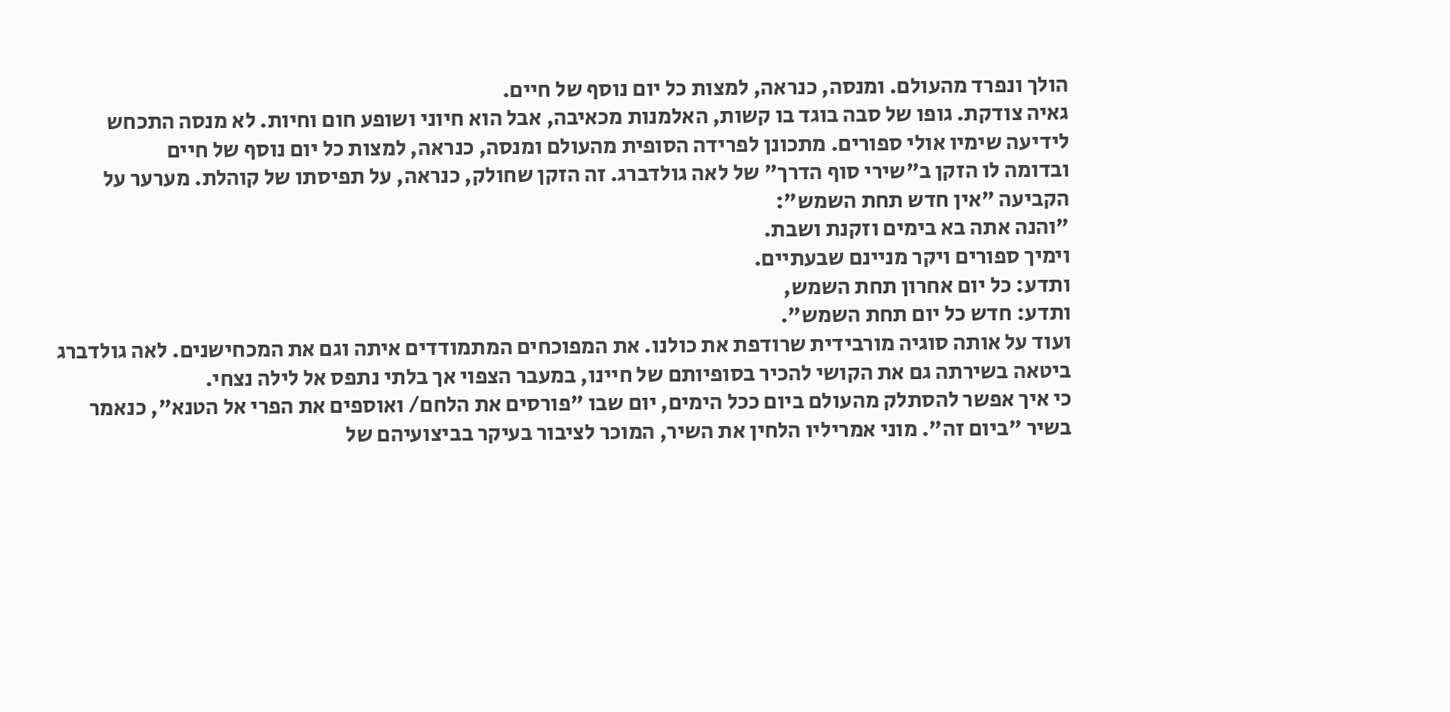הולך ונפרד מהעולם. ומנסה, כנראה, למצות כל יום נוסף של חיים.
גאיה צודקת. גופו של סבה בוגד בו קשות, האלמנות מכאיבה, אבל הוא חיוני ושופע חום וחיות. לא מנסה התכחש לידיעה שימיו אולי ספורים. מתכונן לפרידה הסופית מהעולם ומנסה, כנראה, למצות כל יום נוסף של חיים
ובדומה לו הזקן ב"שירי סוף הדרך" של לאה גולדברג. זה הזקן שחולק, כנראה, על תפיסתו של קוהלת. מערער על הקביעה "אין חדש תחת השמש":
"והנה אתה בא בימים וזקנת ושבת.
וימיך ספורים ויקר מניינם שבעתיים.
ותדע: כל יום אחרון תחת השמש,
ותדע: חדש כל יום תחת השמש".
ועוד על אותה סוגיה מורבידית שרודפת את כולנו. את המפוכחים המתמודדים איתה וגם את המכחישנים. לאה גולדברג ביטאה בשירתה גם את הקושי להכיר בסופיותם של חיינו, במעבר הצפוי אך בלתי נתפס אל לילה נצחי.
כי איך אפשר להסתלק מהעולם ביום ככל הימים, יום שבו "פורסים את הלחם/ ואוספים את הפרי אל הטנא", כנאמר בשיר "ביום זה". מוני אמריליו הלחין את השיר, המוכר לציבור בעיקר בביצועיהם של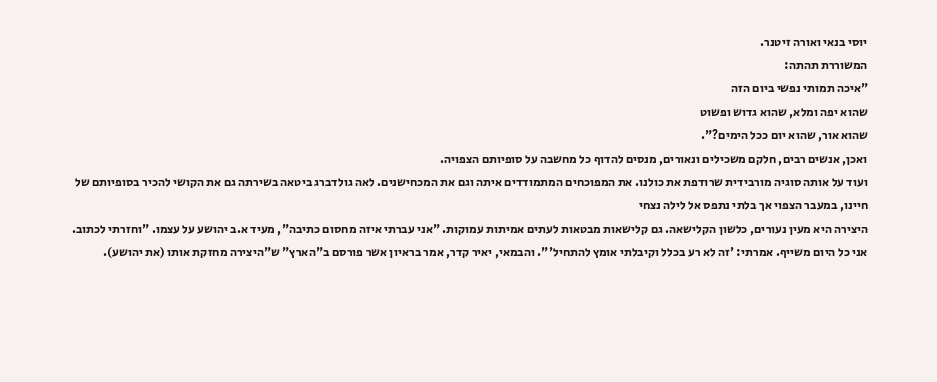יוסי בנאי ואורה זיטנר.
המשוררת תהתה:
"איכה תמותי נפשי ביום הזה
שהוא יפה ומלא, שהוא גדוש ופשוט
שהוא אור, שהוא יום ככל הימים?".
ואכן, אנשים רבים, חלקם משכילים ונאורים, מנסים להדוף כל מחשבה על סופיותם הצפויה.
ועוד על אותה סוגיה מורבידית שרודפת את כולנו. את המפוכחים המתמודדים איתה וגם את המכחישנים. לאה גולדברג ביטאה בשירתה גם את הקושי להכיר בסופיותם של חיינו, במעבר הצפוי אך בלתי נתפס אל לילה נצחי
היצירה היא מעין נעורים, כלשון הקלישאה. גם קלישאות מבטאות לעתים אמיתות עמוקות. "אני עברתי איזה מחסום כתיבה", מעיד א.ב יהושע על עצמו. "וחזרתי לכתוב. אני כל היום משייף. אמרתי: 'זה לא רע בכלל וקיבלתי אומץ להתחיל'". והבמאי, יאיר קדר, אמר בראיון אשר פורסם ב"הארץ" ש"היצירה מחזקת אותו (את יהושע).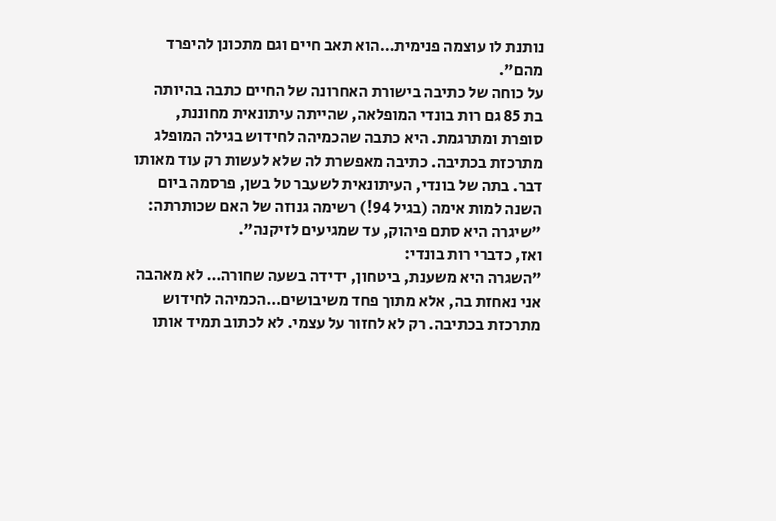נותנת לו עוצמה פנימית…הוא תאב חיים וגם מתכונן להיפרד מהם".
על כוחה של כתיבה בישורת האחרונה של החיים כתבה בהיותה בת 85 גם רות בונדי המופלאה, שהייתה עיתונאית מחוננת, סופרת ומתרגמת. היא כתבה שהכמיהה לחידוש בגילה המופלג מתרכזת בכתיבה. כתיבה מאפשרת לה שלא לעשות רק עוד מאותו דבר. בתה של בונדי, העיתונאית לשעבר טל בשן, פרסמה ביום השנה למות אימה (בגיל 94!) רשימה גנוזה של האם שכותרתה: "שיגרה היא סתם פיהוק, עד שמגיעים לזיקנה".
ואז, כדברי רות בונדי:
"השגרה היא משענת, ביטחון, ידידה בשעה שחורה… לא מאהבה אני נאחזת בה, אלא מתוך פחד משיבושים…הכמיהה לחידוש מתרכזת בכתיבה. רק לא לחזור על עצמי. לא לכתוב תמיד אותו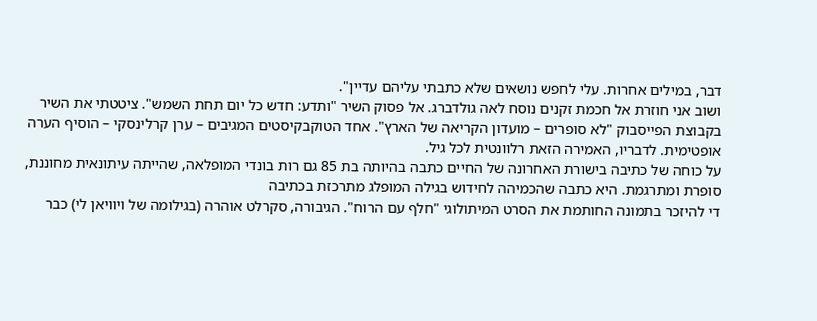דבר, במילים אחרות. עלי לחפש נושאים שלא כתבתי עליהם עדיין".
ושוב אני חוזרת אל חכמת זקנים נוסח לאה גולדברג. אל פסוק השיר "ותדע: חדש כל יום תחת השמש". ציטטתי את השיר בקבוצת הפייסבוק "לא סופרים – מועדון הקריאה של הארץ". אחד הטוקבקיסטים המגיבים – ערן קרלינסקי – הוסיף הערה אופטימית. לדבריו, האמירה הזאת רלוונטית לכל גיל.
על כוחה של כתיבה בישורת האחרונה של החיים כתבה בהיותה בת 85 גם רות בונדי המופלאה, שהייתה עיתונאית מחוננת, סופרת ומתרגמת. היא כתבה שהכמיהה לחידוש בגילה המופלג מתרכזת בכתיבה
די להיזכר בתמונה החותמת את הסרט המיתולוגי "חלף עם הרוח". הגיבורה, סקרלט אוהרה (בגילומה של ויוויאן לי) כבר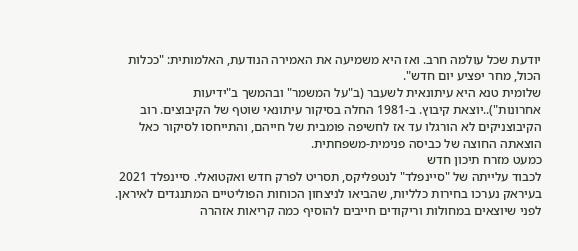יודעת שכל עולמה חרב. ואז היא משמיעה את האמירה הנודעת, האלמותית: "ככלות הכול, מחר יפציע יום חדש".
שלומית טנא היא עיתונאית לשעבר (ב"על המשמר" ובהמשך ב"ידיעות אחרונות")..יוצאת קיבוץ. ב-1981 החלה בסיקור עיתונאי שוטף של הקיבוצים. רוב הקיבוצניקים לא הורגלו עד אז לחשיפה פומבית של חייהם, והתייחסו לסיקור כאל הוצאתה החוצה של כביסה פנימית-משפחתית.
כמעט מזרח תיכון חדש
לכבוד עלייתה של "סיינפלד" לנטפליקס, תסריט לפרק חדש ואקטואלי. סיינפלד 2021
בעיראק נערכו בחירות כלליות, שהביאו לניצחון הכוחות הפוליטיים המתנגדים לאיראן. לפני שיוצאים במחולות וריקודים חייבים להוסיף כמה קריאות אזהרה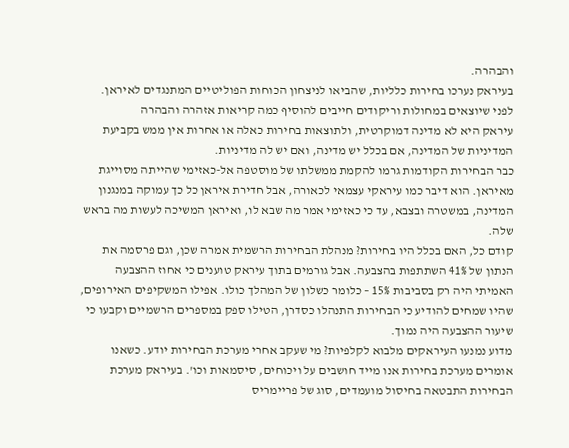והבהרה.
בעיראק נערכו בחירות כלליות, שהביאו לניצחון הכוחות הפוליטיים המתנגדים לאיראן. לפני שיוצאים במחולות וריקודים חייבים להוסיף כמה קריאות אזהרה והבהרה
עיראק היא לא מדינה דמוקרטית, ולתוצאות בחירות כאלה או אחרות אין ממש בקביעת המדיניות של המדינה, אם בכלל יש מדינה, ואם יש לה מדיניות.
כבר הבחירות הקודמות גרמו להקמת ממשלתו של מוסטפה אל-כאזימי שהייתה מסוייגת מאיראן. הוא דיבר כמו עיראקי עצמאי לכאורה, אבל חדירת איראן כל כך עמוקה במנגנון המדינה, במשטרה ובצבא, עד כי כאזימי אמר מה שבא לו, ואיראן המשיכה לעשות מה בראש שלה.
קודם כל, האם בכלל היו בחירות? מנהלת הבחירות הרשמית אמרה שכן, וגם פרסמה את הנתון של 41% השתתפות בהצבעה. אבל גורמים בתוך עיראק טוענים כי אחוז ההצבעה האמיתי היה רק בסביבות 15% – כלומר כשלון של המהלך כולו. אפילו המשקיפים האירופים, שהיו שמחים להודיע כי הבחירות התנהלו כסדרן, הטילו ספק במספרים הרשמיים וקבעו כי שיעור ההצבעה היה נמוך.
מדוע נמנעו העיראקים מלבוא לקלפיות? מי שעקב אחרי מערכת הבחירות יודע. כשאנו אומרים מערכת בחירות אנו מייד חושבים על ויכוחים, סיסמאות וכו'. בעיראק מערכת הבחירות התבטאה בחיסול מועמדים, סוג של פריימריס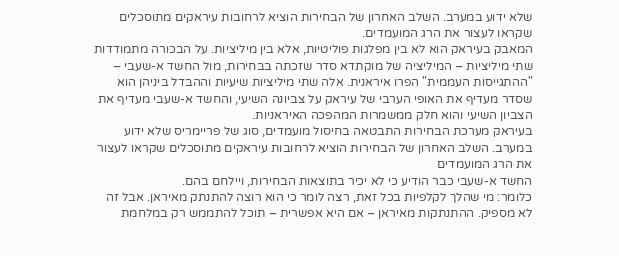שלא ידוע במערב. השלב האחרון של הבחירות הוציא לרחובות עיראקים מתוסכלים שקראו לעצור את הרג המועמדים.
המאבק בעיראק הוא לא בין מפלגות פוליטיות, אלא בין מיליציות. על הבכורה מתמודדות שתי מיליציות – המיליציה של מוקתדא סדר שזכתה בבחירות, מול החשד א-שעבי – "ההתגייסות העממית" הפרו איראנית. אלה שתי מיליציות שיעיות וההבדל ביניהן הוא שסדר מעדיף את האופי הערבי של עיראק על צביונה השיעי, והחשד א-שעבי מעדיף את הצביון השיעי והוא חלק ממשמרות המהפכה האיראניות.
בעיראק מערכת הבחירות התבטאה בחיסול מועמדים, סוג של פריימריס שלא ידוע במערב. השלב האחרון של הבחירות הוציא לרחובות עיראקים מתוסכלים שקראו לעצור את הרג המועמדים
החשד א-שעבי כבר הודיע כי לא יכיר בתוצאות הבחירות, ויילחם בהם.
כלומר: מי שהלך לקלפיות בכל זאת, רצה לומר כי הוא רוצה להתנתק מאיראן. אבל זה לא מספיק. ההתנתקות מאיראן – אם היא אפשרית – תוכל להתממש רק במלחמת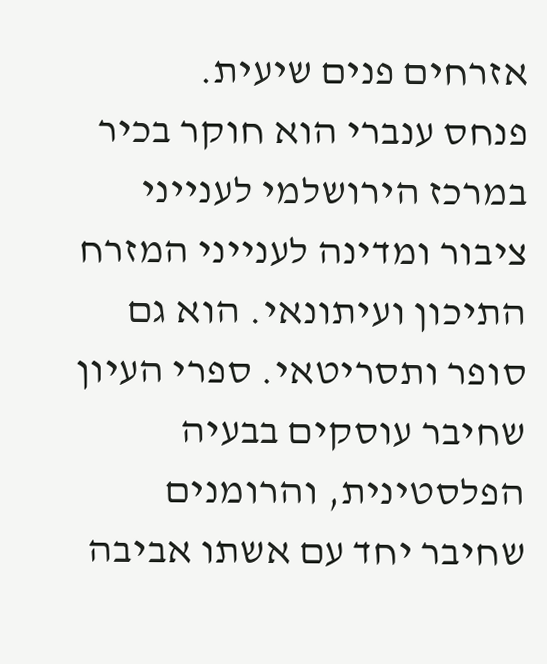אזרחים פנים שיעית.
פנחס ענברי הוא חוקר בכיר במרכז הירושלמי לענייני ציבור ומדינה לענייני המזרח התיכון ועיתונאי. הוא גם סופר ותסריטאי. ספרי העיון שחיבר עוסקים בבעיה הפלסטינית, והרומנים שחיבר יחד עם אשתו אביבה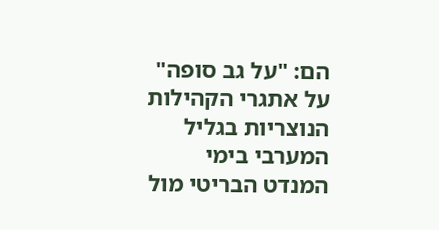הם: "על גב סופה" על אתגרי הקהילות הנוצריות בגליל המערבי בימי המנדט הבריטי מול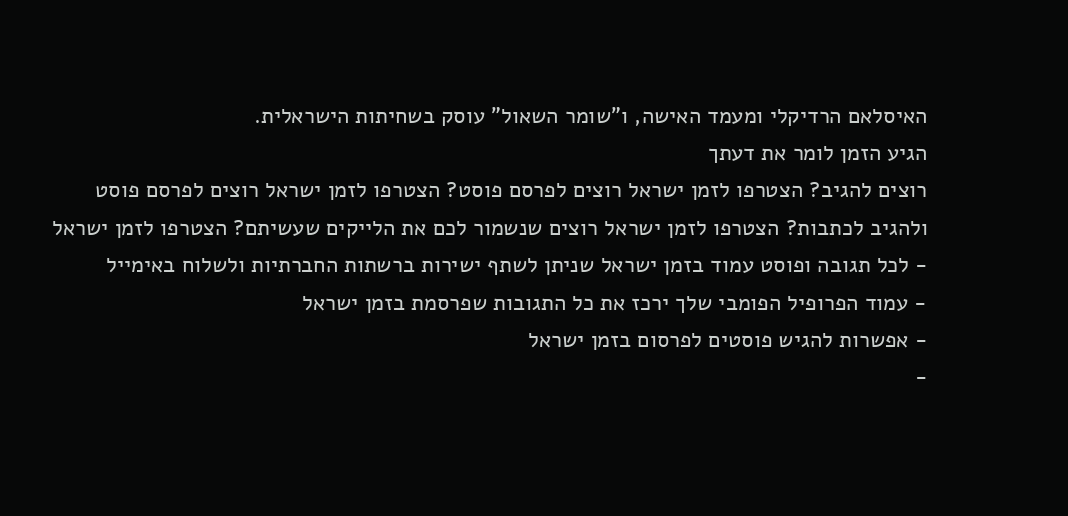האיסלאם הרדיקלי ומעמד האישה, ו"שומר השאול" עוסק בשחיתות הישראלית.
הגיע הזמן לומר את דעתך
רוצים להגיב? הצטרפו לזמן ישראל רוצים לפרסם פוסט? הצטרפו לזמן ישראל רוצים לפרסם פוסט ולהגיב לכתבות? הצטרפו לזמן ישראל רוצים שנשמור לכם את הלייקים שעשיתם? הצטרפו לזמן ישראל
- לכל תגובה ופוסט עמוד בזמן ישראל שניתן לשתף ישירות ברשתות החברתיות ולשלוח באימייל
- עמוד הפרופיל הפומבי שלך ירכז את כל התגובות שפרסמת בזמן ישראל
- אפשרות להגיש פוסטים לפרסום בזמן ישראל
-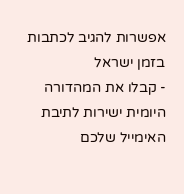אפשרות להגיב לכתבות בזמן ישראל
- קבלו את המהדורה היומית ישירות לתיבת האימייל שלכם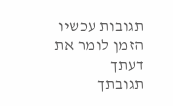תגובות עכשיו הזמן לומר את דעתך
תגובתך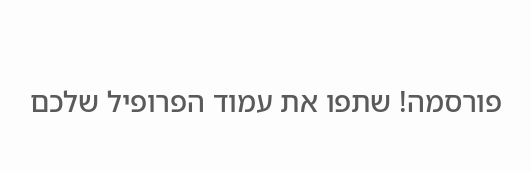פורסמה! שתפו את עמוד הפרופיל שלכם